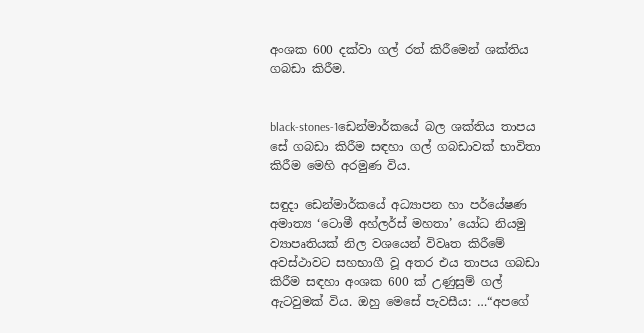අංශක 600 දක්වා ගල් රත් කිරීමෙන් ශක්තිය ගබඩා කිරීම.


black-stones-1ඩෙන්මාර්කයේ බල ශක්තිය තාපය සේ ගබඩා කිරීම සඳහා ගල් ගබඩාවක් භාවිතා කිරීම මෙහි අරමුණ විය.

සඳුදා ඩෙන්මාර්කයේ අධ්‍යාපන හා පර්යේෂණ අමාත්‍ය ‘ටොමී අහ්ලර්ස් මහතා’ යෝධ නියමු ව්‍යාපෘතියක් නිල වශයෙන් විවෘත කිරීමේ අවස්ථාවට සහභාගී වූ අතර එය තාපය ගබඩා කිරීම සඳහා අංශක 600 ක් උණුසුම් ගල් ඇටවුමක් විය. ඔහු මෙසේ පැවසීය: …“අපගේ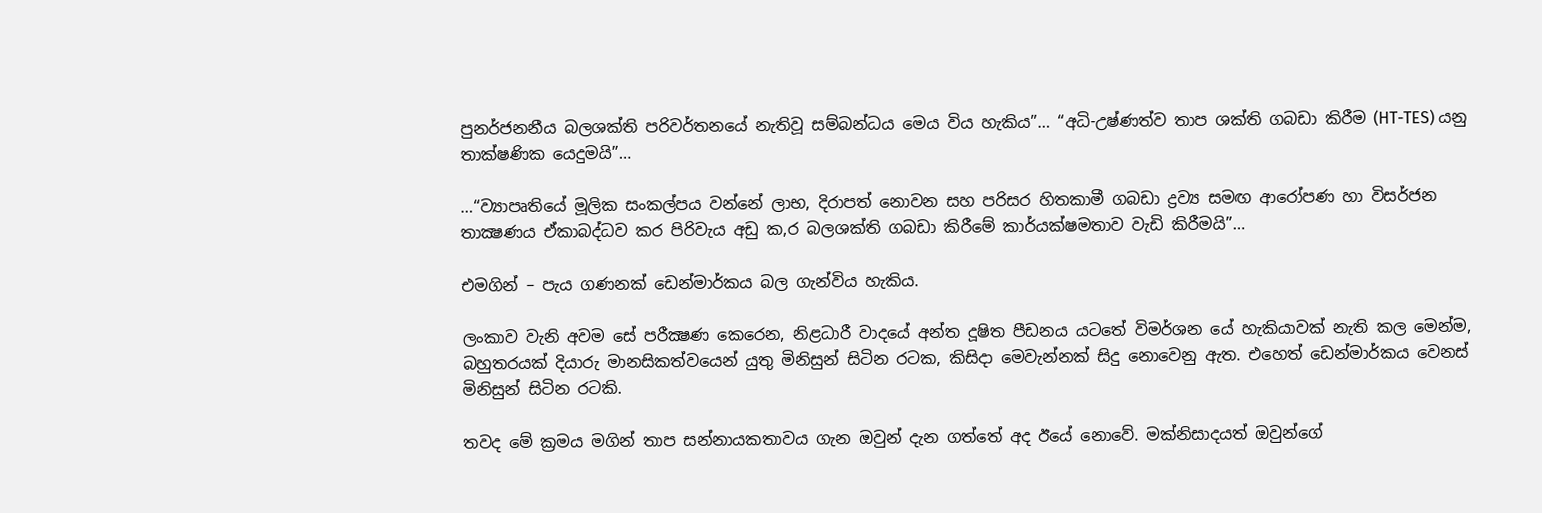පුනර්ජනනීය බලශක්ති පරිවර්තනයේ නැතිවූ සම්බන්ධය මෙය විය හැකිය”… “අධි-උෂ්ණත්ව තාප ශක්ති ගබඩා කිරීම (HT-TES) යනු තාක්ෂණික යෙදුමයි”…

…“ව්‍යාපෘතියේ මූලික සංකල්පය වන්නේ ලාභ, දිරාපත් නොවන සහ පරිසර හිතකාමී ගබඩා ද්‍රව්‍ය සමඟ ආරෝපණ හා විසර්ජන තාක්‍ෂණය ඒකාබද්ධව කර පිරිවැය අඩු ක,ර බලශක්ති ගබඩා කිරීමේ කාර්යක්ෂමතාව වැඩි කිරීමයි”…

එමගින් – පැය ගණනක් ඩෙන්මාර්කය බල ගැන්විය හැකිය.

ලංකාව වැනි අවම සේ පරීක්‍ෂණ කෙරෙන, නිළධාරී වාදයේ අන්ත දූෂිත පීඩනය යටතේ විමර්ශන යේ හැකියාවක් නැති කල මෙන්ම, බහුතරයක් දියාරු මානසිකත්වයෙන් යුතු මිනිසුන් සිටින රටක, කිසිදා මෙවැන්නක් සිදු නොවෙනු ඇත. එහෙත් ඩෙන්මාර්කය වෙනස් මිනිසුන් සිටින රටකි.

තවද මේ ක්‍රමය මගින් තාප සන්නායකතාවය ගැන ඔවුන් දැන ගත්තේ අද ඊයේ නොවේ. මක්නිසාදයත් ඔවුන්ගේ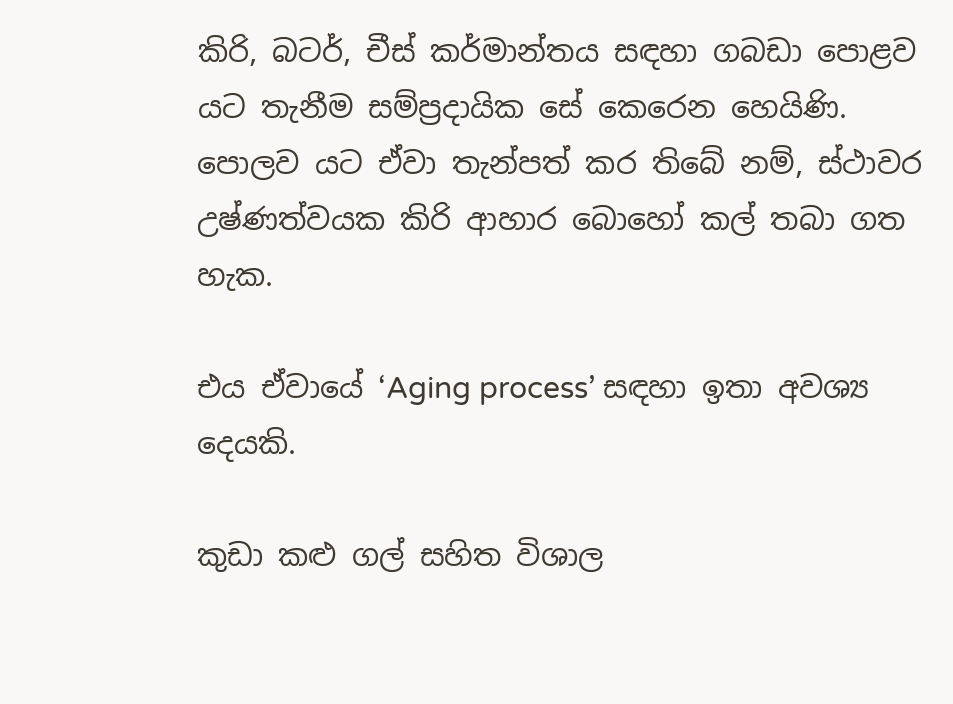කිරි, බටර්, චීස් කර්මාන්තය සඳහා ගබඩා පොළව යට තැනීම සම්ප්‍රදායික සේ කෙරෙන හෙයිණි. පොලව යට ඒවා තැන්පත් කර තිබේ නම්, ස්ථාවර උෂ්ණත්වයක කිරි ආහාර බොහෝ කල් තබා ගත හැක.

එය ඒවායේ ‘Aging process’ සඳහා ඉතා අවශ්‍ය දෙයකි.

කුඩා කළු ගල් සහිත විශාල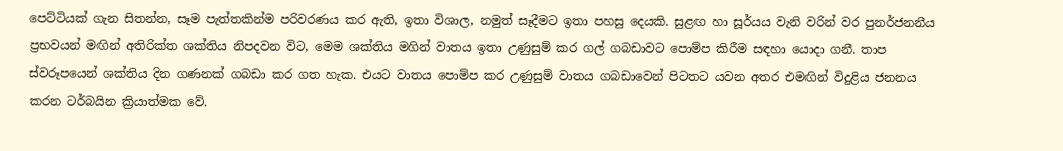පෙට්ටියක් ගැන සිතන්න, සෑම පැත්තකින්ම පරිවරණය කර ඇති, ඉතා විශාල, නමුත් සෑදීමට ඉතා පහසු දෙයකි. සුළඟ හා සූර්යය වැනි වරින් වර පුනර්ජනනීය ප්‍රභවයන් මඟින් අතිරික්ත ශක්තිය නිපදවන විට, මෙම ශක්තිය මගින් වාතය ඉතා උණුසුම් කර ගල් ගබඩාවට පොම්ප කිරීම සඳහා යොදා ගනී. තාප ස්වරූපයෙන් ශක්තිය දින ගණනක් ගබඩා කර ගත හැක. එයට වාතය පොම්ප කර උණුසුම් වාතය ගබඩාවෙන් පිටතට යවන අතර එමඟින් විදුළිය ජනනය කරන ටර්බයින ක්‍රියාත්මක වේ.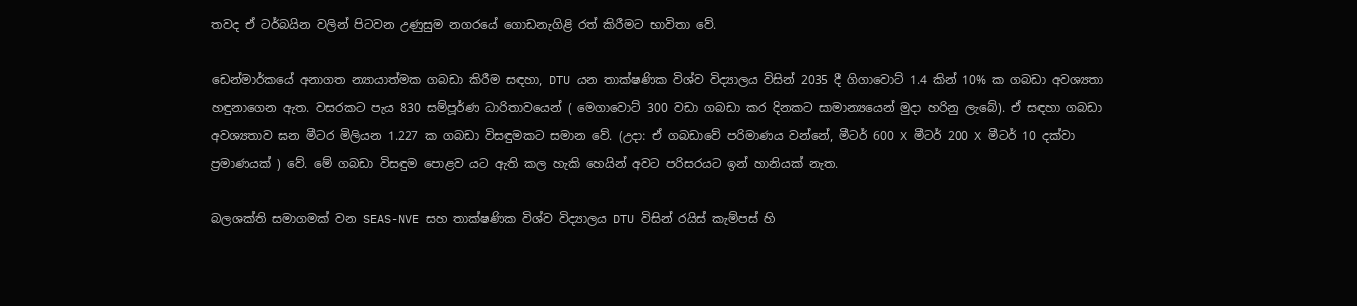තවද ඒ ටර්බයින වලින් පිටවන උණුසුම නගරයේ ගොඩනැගිළි රත් කිරීමට භාවිතා වේ.

ඩෙන්මාර්කයේ අනාගත න්‍යායාත්මක ගබඩා කිරීම සඳහා, DTU යන තාක්ෂණික විශ්ව විද්‍යාලය විසින් 2035 දී ගිගාවොට් 1.4 කින් 10% ක ගබඩා අවශ්‍යතා හඳුනාගෙන ඇත. වසරකට පැය 830 සම්පූර්ණ ධාරිතාවයෙන් ( මෙගාවොට් 300 වඩා ගබඩා කර දිනකට සාමාන්‍යයෙන් මුදා හරිනු ලැබේ). ඒ සඳහා ගබඩා අවශ්‍යතාව ඝන මීටර මිලියන 1.227 ක ගබඩා විසඳුමකට සමාන වේ. (උදා: ඒ ගබඩාවේ පරිමාණය වන්නේ, මීටර් 600 X මීටර් 200 X මීටර් 10 දක්වා ප්‍රමාණයක් ) වේ. මේ ගබඩා විසඳුම පොළව යට ඇති කල හැකි හෙයින් අවට පරිසරයට ඉන් හානියක් නැත.

බලශක්ති සමාගමක් වන SEAS-NVE සහ තාක්ෂණික විශ්ව විද්‍යාලය DTU විසින් රයිස් කැම්පස් හි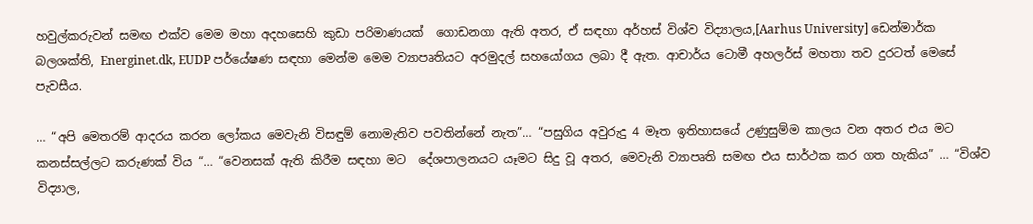හවුල්කරුවන් සමඟ එක්ව මෙම මහා අදහසෙහි කුඩා පරිමාණයක්  ගොඩනගා ඇති අතර, ඒ සඳහා අර්හස් විශ්ව විද්‍යාලය,[Aarhus University] ඩෙන්මාර්ක බලශක්ති, Energinet.dk, EUDP පර්යේෂණ සඳහා මෙන්ම මෙම ව්‍යාපෘතියට අරමුදල් සහයෝගය ලබා දී ඇත. ආචාර්ය ටොමී අහලර්ස් මහතා තව දුරටත් මෙසේ පැවසීය.

… “අපි මෙතරම් ආදරය කරන ලෝකය මෙවැනි විසඳුම් නොමැතිව පවතින්නේ නැත”… “පසුගිය අවුරුදු 4 මෑත ඉතිහාසයේ උණුසුම්ම කාලය වන අතර එය මට කනස්සල්ලට කරුණක් විය “… “වෙනසක් ඇති කිරීම සඳහා මට  දේශපාලනයට යෑමට සිදු වූ අතර, මෙවැනි ව්‍යාපෘති සමඟ එය සාර්ථක කර ගත හැකිය” … “විශ්ව විද්‍යාල,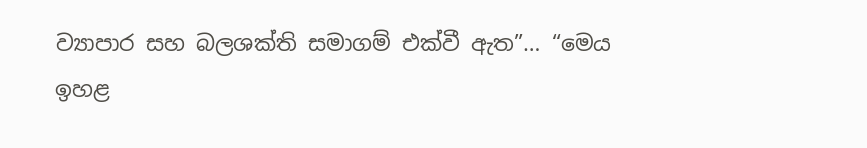ව්‍යාපාර සහ බලශක්ති සමාගම් එක්වී ඇත”… “මෙය ඉහළ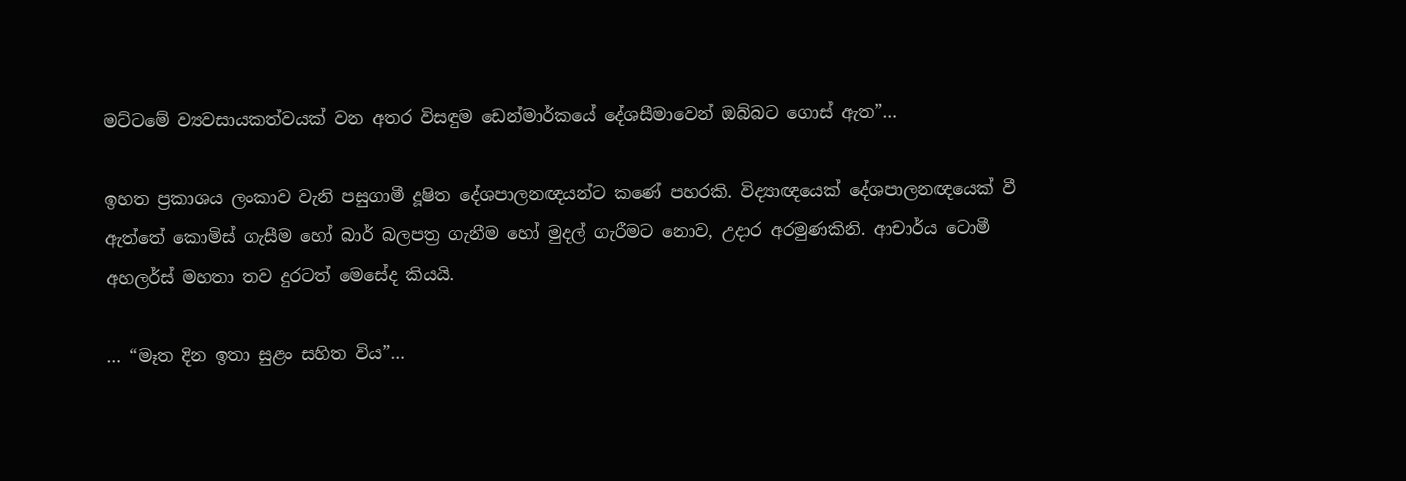මට්ටමේ ව්‍යවසායකත්වයක් වන අතර විසඳුම ඩෙන්මාර්කයේ දේශසීමාවෙන් ඔබ්බට ගොස් ඇත”…

ඉහත ප්‍රකාශය ලංකාව වැනි පසුගාමී දූෂිත දේශපාලනඥයන්ට කණේ පහරකි. විද්‍යාඥයෙක් දේශපාලනඥයෙක් වී ඇත්තේ කොමිස් ගැසීම හෝ බාර් බලපත්‍ර ගැනීම හෝ මුදල් ගැරීමට නොව, උදාර අරමුණකිනි. ආචාර්ය ටොමී අහලර්ස් මහතා තව දුරටත් මෙසේද කියයි.

… “මෑත දින ඉතා සුළං සහිත විය”…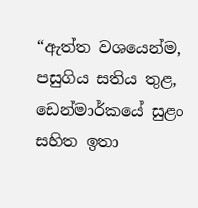“ඇත්ත වශයෙන්ම, පසුගිය සතිය තුළ, ඩෙන්මාර්කයේ සුළං සහිත ඉතා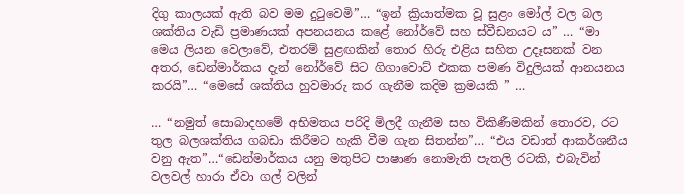දිගු කාලයක් ඇති බව මම දුටුවෙමි”… “ඉන් ක්‍රියාත්මක වූ සුළං මෝල් වල බල ශක්තිය වැඩි ප්‍රමාණයක් අපනයනය කළේ නෝර්වේ සහ ස්වීඩනයට ය” … “මා මෙය ලියන වෙලාවේ, එතරම් සුළඟකින් තොර හිරු එළිය සහිත උදෑසනක් වන අතර, ඩෙන්මාර්කය දැන් නෝර්වේ සිට ගිගාවොට් එකක පමණ විදුලියක් ආනයනය කරයි”… “මෙසේ ශක්තිය හුවමාරු කර ගැනීම කදිම ක්‍රමයකි ” …

… “නමුත් සොබාදහමේ අභිමතය පරිදි මිලදී ගැනීම සහ විකිණීමකින් තොරව, රට තුල බලශක්තිය ගබඩා කිරීමට හැකි වීම ගැන සිතන්න”… “එය වඩාත් ආකර්ශනීය වනු ඇත”…“ඩෙන්මාර්කය යනු මතුපිට පාෂාණ නොමැති පැතලි රටකි, එබැවින් වලවල් හාරා ඒවා ගල් වලින්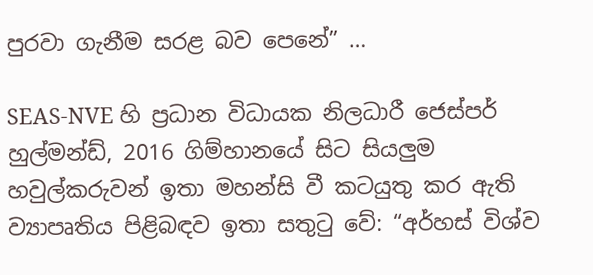පුරවා ගැනීම සරළ බව පෙනේ” …

SEAS-NVE හි ප්‍රධාන විධායක නිලධාරී ජෙස්පර් හුල්මන්ඩ්, 2016 ගිම්හානයේ සිට සියලුම හවුල්කරුවන් ඉතා මහන්සි වී කටයුතු කර ඇති ව්‍යාපෘතිය පිළිබඳව ඉතා සතුටු වේ: “අර්හස් විශ්ව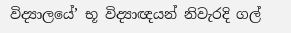විද්‍යාලයේ’ භූ විද්‍යාඥයන් නිවැරදි ගල්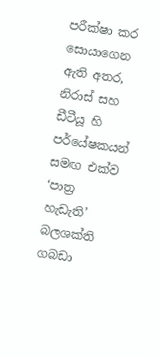පරීක්ෂා කර සොයාගෙන ඇති අතර, නිරාස් සහ ඩීටීයූ හි පර්යේෂකයන් සමඟ එක්ව ‘පාත්‍ර හැඩැති’ බලශක්ති ගබඩා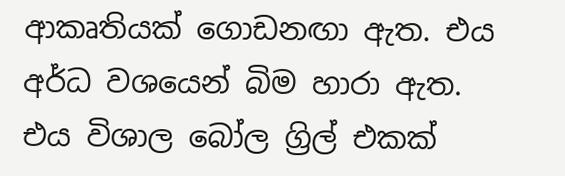ආකෘතියක් ගොඩනඟා ඇත. එය අර්ධ වශයෙන් බිම හාරා ඇත. එය විශාල බෝල ග්‍රිල් එකක්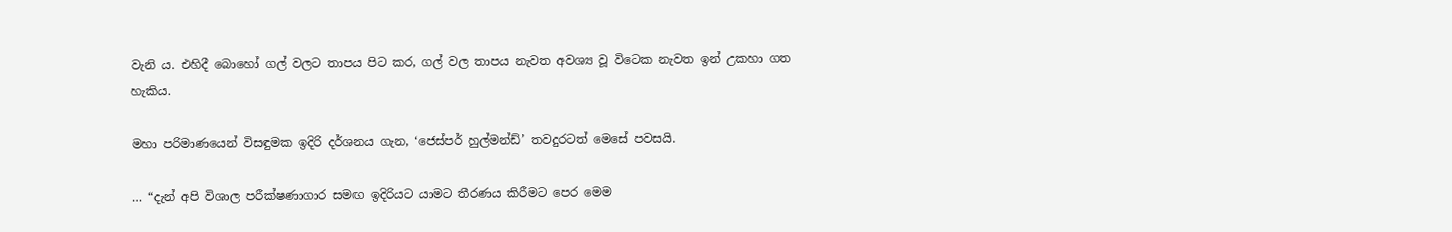වැනි ය. එහිදී බොහෝ ගල් වලට තාපය පිට කර, ගල් වල තාපය නැවත අවශ්‍ය වූ විටෙක නැවත ඉන් උකහා ගත හැකිය.

මහා පරිමාණයෙන් විසඳුමක ඉදිරි දර්ශනය ගැන, ‘ජෙස්පර් හුල්මන්ඩ්’ තවදුරටත් මෙසේ පවසයි.

… “දැන් අපි විශාල පරීක්ෂණාගාර සමඟ ඉදිරියට යාමට තීරණය කිරීමට පෙර මෙම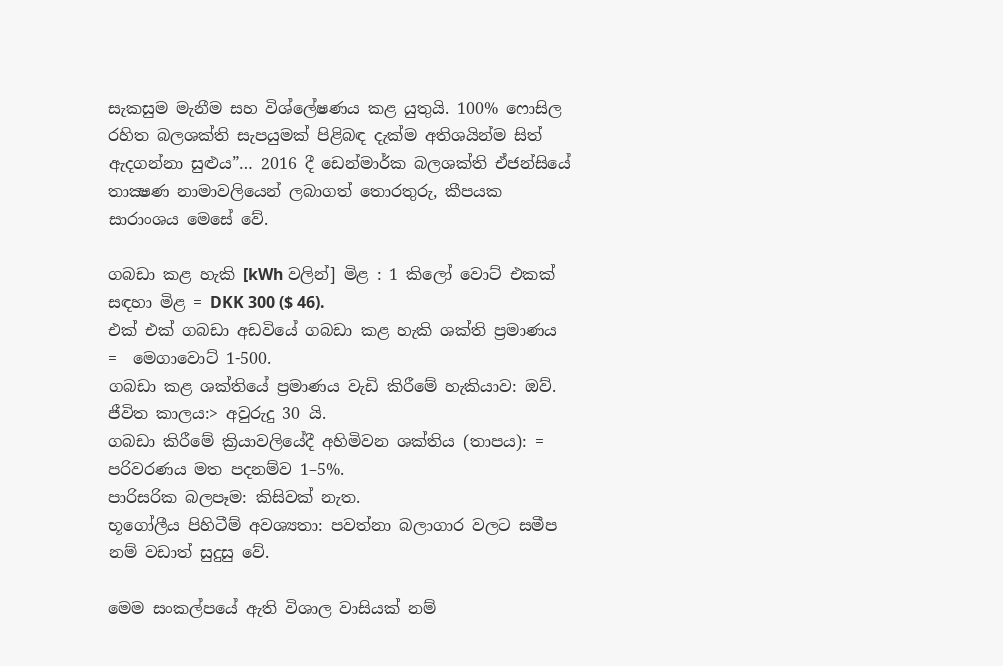සැකසුම මැනීම සහ විශ්ලේෂණය කළ යුතුයි. 100% ෆොසිල රහිත බලශක්ති සැපයුමක් පිළිබඳ දැක්ම අතිශයින්ම සිත් ඇදගන්නා සුළුය”… 2016 දී ඩෙන්මාර්ක බලශක්ති ඒජන්සියේ තාක්‍ෂණ නාමාවලියෙන් ලබාගත් තොරතුරු, කීපයක සාරාංශය මෙසේ වේ.

ගබඩා කළ හැකි [kWh වලින්] මිළ : 1 කිලෝ වොට් එකක් සඳහා මිළ = DKK 300 ($ 46).
එක් එක් ගබඩා අඩවියේ ගබඩා කළ හැකි ශක්ති ප්‍රමාණය =  මෙගාවොට් 1-500.
ගබඩා කළ ශක්තියේ ප්‍රමාණය වැඩි කිරීමේ හැකියාව: ඔව්.
ජීවිත කාලය:> අවුරුදු 30 යි.
ගබඩා කිරීමේ ක්‍රියාවලියේදී අහිමිවන ශක්තිය (තාපය): = පරිවරණය මත පදනම්ව 1–5%.
පාරිසරික බලපෑම: කිසිවක් නැත.
භූගෝලීය පිහිටීම් අවශ්‍යතා: පවත්නා බලාගාර වලට සමීප නම් වඩාත් සුදුසු වේ.

මෙම සංකල්පයේ ඇති විශාල වාසියක් නම්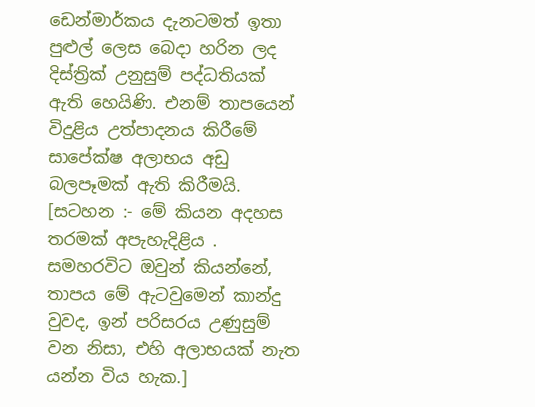ඩෙන්මාර්කය දැනටමත් ඉතා පුළුල් ලෙස බෙදා හරින ලද දිස්ත්‍රික් උනුසුම් පද්ධතියක් ඇති හෙයිණි. එනම් තාපයෙන් විදුළිය උත්පාදනය කිරීමේ සාපේක්ෂ අලාභය අඩු බලපෑමක් ඇති කිරීමයි. [සටහන :- මේ කියන අදහස තරමක් අපැහැදිළිය . සමහරවිට ඔවුන් කියන්නේ, තාපය මේ ඇටවුමෙන් කාන්දු වුවද, ඉන් පරිසරය උණුසුම් වන නිසා, එහි අලාභයක් නැත යන්න විය හැක.]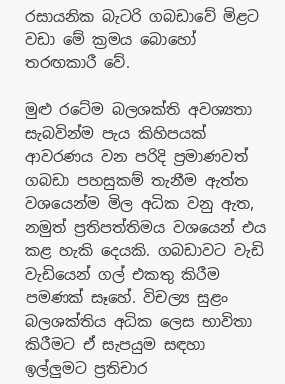රසායනික බැටරි ගබඩාවේ මිළට වඩා මේ ක්‍රමය බොහෝ තරඟකාරී වේ.

මුළු රටේම බලශක්ති අවශ්‍යතා සැබවින්ම පැය කිහිපයක් ආවරණය වන පරිදි ප්‍රමාණවත් ගබඩා පහසුකම් තැනීම ඇත්ත වශයෙන්ම මිල අධික වනු ඇත, නමුත් ප්‍රතිපත්තිමය වශයෙන් එය කළ හැකි දෙයකි. ගබඩාවට වැඩි වැඩියෙන් ගල් එකතු කිරීම පමණක් සෑහේ. විචල්‍ය සුළං බලශක්තිය අධික ලෙස භාවිතා කිරීමට ඒ සැපයුම සඳහා ඉල්ලුමට ප්‍රතිචාර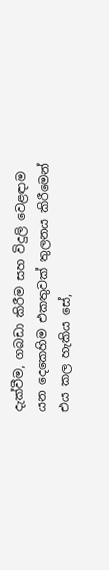දැක්වීම, ගබඩා කිරීම සහ විදුලි වෙළඳාම යන දෙකෙහිම එකතුවක් තුලනය කිරීමෙන් එය කල හැකිය සේ,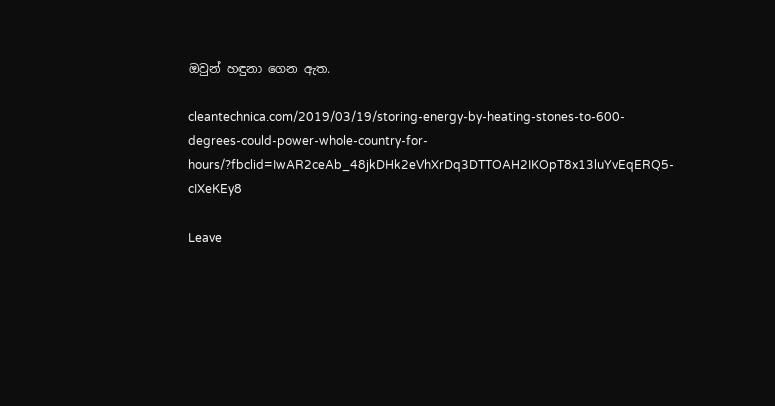ඔවුන් හඳුනා ගෙන ඇත.

cleantechnica.com/2019/03/19/storing-energy-by-heating-stones-to-600-degrees-could-power-whole-country-for-hours/?fbclid=IwAR2ceAb_48jkDHk2eVhXrDq3DTTOAH2IKOpT8x13luYvEqERQ5-cIXeKEy8

Leave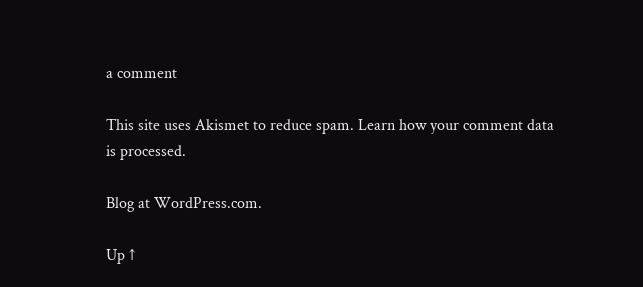a comment

This site uses Akismet to reduce spam. Learn how your comment data is processed.

Blog at WordPress.com.

Up ↑